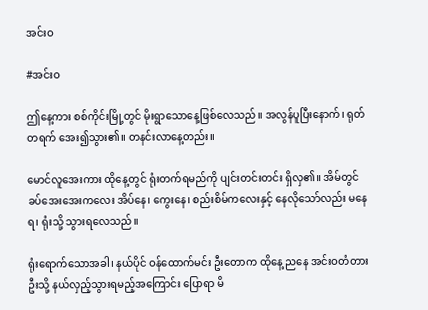အင်းဝ

#အင်းဝ

ဤနေ့ကား စစ်ကိုင်းမြို့တွင် မိုးရွာသောနေ့ဖြစ်လေသည်။ အလွန်ပူပြီးနောက်၊ ရုတ်တရက် အေး၍သွား၏။ တနင်းလာနေ့တည်း။

မောင်လူအေးကား ထိုနေ့တွင် ရုံးတက်ရမည်ကို ပျင်းတင်းတင်း ရှိလှ၏။ အိမ်တွင် ခပ်အေးအေးကလေး အိပ်နေ၊ ကွေးနေ၊ စည်းစိမ်ကလေးနှင့် နေလိုသော်လည်း မနေရ၊ ရုံးသို့ သွားရလေသည်။

ရုံးရောက်သောအခါ၊ နယ်ပိုင် ဝန်ထောက်မင်း ဦးတောက ထိုနေ့ ညနေ အင်းဝတံတားဦးသို့ နယ်လှည့်သွားရမည့်အကြောင်း ပြောရာ မိ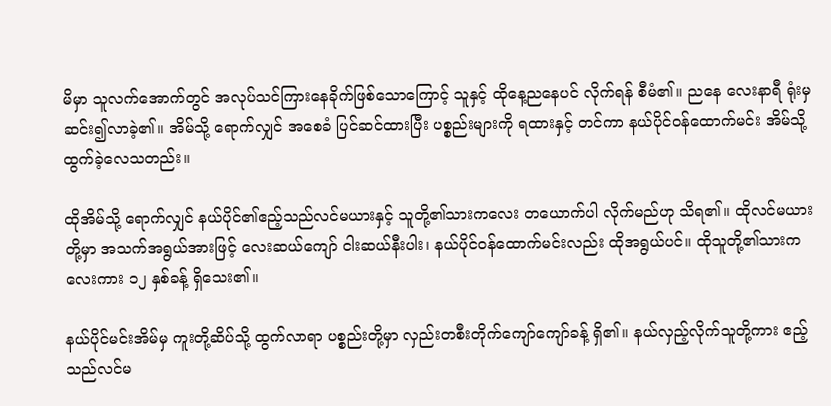မိမှာ သူလက်အောက်တွင် အလုပ်သင်ကြားနေခိုက်ဖြစ်သောကြောင့် သူနှင့် ထိုနေ့ညနေပင် လိုက်ရန် စီမံ၏။ ညနေ လေးနာရီ ရုံးမှ ဆင်း၍လာခဲ့၏။ အိမ်သို့ ရောက်လျှင် အစေခံ ပြင်ဆင်ထားပြီး ပစ္စည်းများကို ရထားနှင့် တင်ကာ နယ်ပိုင်ဝန်ထောက်မင်း အိမ်သို့ ထွက်ခဲ့လေသတည်း။

ထိုအိမ်သို့ ရောက်လျှင် နယ်ပိုင်၏ဧည့်သည်လင်မယားနှင့် သူတို့၏သားကလေး တယောက်ပါ လိုက်မည်ဟု သိရ၏။ ထိုလင်မယားတို့မှာ အသက်အရွယ်အားဖြင့် လေးဆယ်ကျော် ငါးဆယ်နီးပါး၊ နယ်ပိုင်ဝန်ထောက်မင်းလည်း ထိုအရွယ်ပင်။ ထိုသူတို့၏သားကလေးကား ၁၂ နှစ်ခန့် ရှိသေး၏။

နယ်ပိုင်မင်းအိမ်မှ ကူးတို့ဆိပ်သို့ ထွက်လာရာ ပစ္စည်းတို့မှာ လှည်းတစီးတိုက်ကျော်ကျော်ခန့် ရှိ၏။ နယ်လှည့်လိုက်သူတို့ကား ဧည့်သည်လင်မ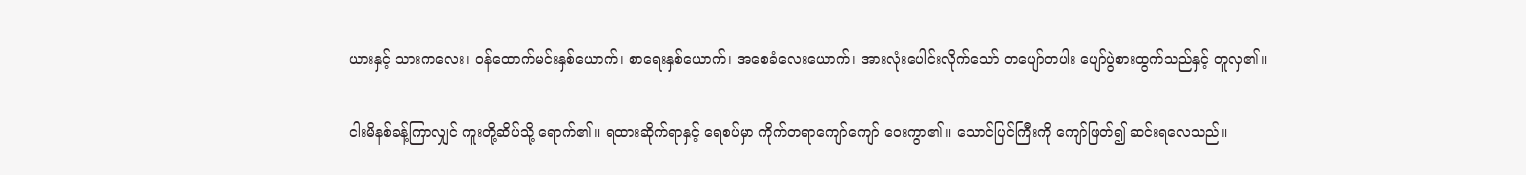ယားနှင့် သားကလေး၊ ဝန်ထောက်မင်းနှစ်ယောက်၊ စာရေးနှစ်ယောက်၊ အစေခံလေးယောက်၊ အားလုံးပေါင်းလိုက်သော် တပျော်တပါး ပျော်ပွဲစားထွက်သည်နှင့် တူလှ၏။

ငါးမိနစ်ခန့်ကြာလျှင် ကူးတို့ဆိပ်သို့ ရောက်၏။ ရထားဆိုက်ရာနှင့် ရေစပ်မှာ ကိုက်တရာကျော်ကျော် ဝေးကွာ၏။ သောင်ပြင်ကြီးကို ကျော်ဖြတ်၍ ဆင်းရလေသည်။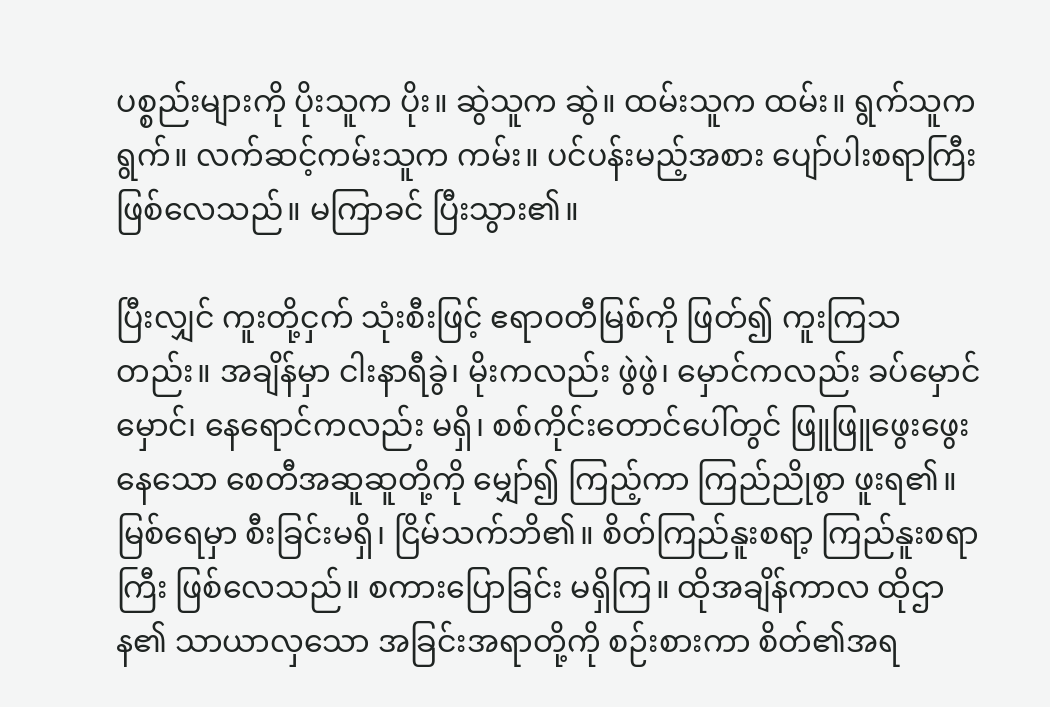ပစ္စည်းများကို ပိုးသူက ပိုး။ ဆွဲသူက ဆွဲ။ ထမ်းသူက ထမ်း။ ရွက်သူက ရွက်။ လက်ဆင့်ကမ်းသူက ကမ်း။ ပင်ပန်းမည့်အစား ပျော်ပါးစရာကြီးဖြစ်လေသည်။ မကြာခင် ပြီးသွား၏။

ပြီးလျှင် ကူးတို့ငှက် သုံးစီးဖြင့် ဧရာဝတီမြစ်ကို ဖြတ်၍ ကူးကြသတည်း။ အချိန်မှာ ငါးနာရီခွဲ၊ မိုးကလည်း ဖွဲဖွဲ၊ မှောင်ကလည်း ခပ်မှောင်မှောင်၊ နေရောင်ကလည်း မရှိ၊ စစ်ကိုင်းတောင်ပေါ်တွင် ဖြူဖြူဖွေးဖွေးနေသော စေတီအဆူဆူတို့ကို မျှော်၍ ကြည့်ကာ ကြည်ညိုစွာ ဖူးရ၏။ မြစ်ရေမှာ စီးခြင်းမရှိ၊ ငြိမ်သက်ဘိ၏။ စိတ်ကြည်နူးစရာ့ ကြည်နူးစရာကြီး ဖြစ်လေသည်။ စကားပြောခြင်း မရှိကြ။ ထိုအချိန်ကာလ ထိုဌာန၏ သာယာလှသော အခြင်းအရာတို့ကို စဉ်းစားကာ စိတ်၏အရ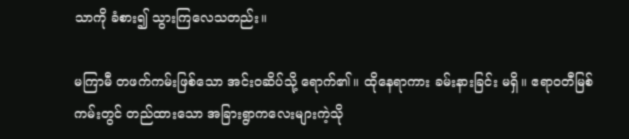သာကို ခံစား၍ သွားကြလေသတည်း။

မကြာမီ တဖက်ကမ်းဖြစ်သော အင်းဝဆိပ်သို့ ရောက်၏။ ထိုနေရာကား ခမ်းနားခြင်း မရှိ။ ဧရာဝတီမြစ်ကမ်းတွင် တည်ထားသော အခြားရွာကလေးများကဲ့သို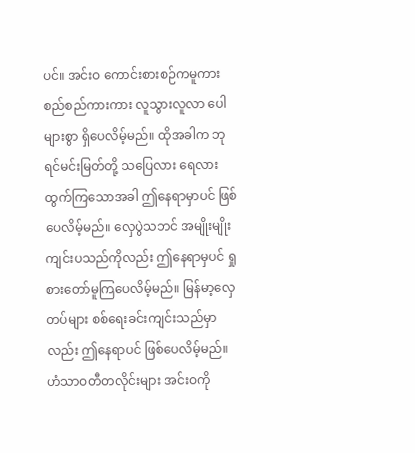ပင်။ အင်းဝ ကောင်းစားစဉ်ကမူကား စည်စည်ကားကား လူသွားလူလာ ပေါများစွာ ရှိပေလိမ့်မည်။ ထိုအခါက ဘုရင်မင်းမြတ်တို့ သပြေလား ရေလား ထွက်ကြသောအခါ ဤနေရာမှာပင် ဖြစ်ပေလိမ့်မည်။ လှေပွဲသဘင် အမျိုးမျိုး ကျင်းပသည်ကိုလည်း ဤနေရာမှပင် ရှုစားတော်မူကြပေလိမ့်မည်။ မြန်မာ့လှေတပ်များ စစ်ရေးခင်းကျင်းသည်မှာလည်း ဤနေရာပင် ဖြစ်ပေလိမ့်မည်။ ဟံသာဝတီတလိုင်းများ အင်းဝကို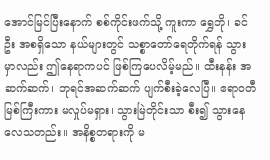အောင်မြင်ပြီးနောက် စစ်ကိုင်းဖက်သို့ ကူးကာ ရွှေဘို၊ ခင်ဦး အစရှိသော နယ်များတွင် သစ္စာတော်ရေတိုက်ရန် သွားမှာလည်း ဤနေရာကပင် ဖြစ်ကြပေလိမ့်မည်။ ထီးနန်း အဆက်ဆက်၊ ဘုရင်အဆက်ဆက် ပျက်စီးခဲ့လေပြီ။ ဧရာဝတီမြစ်ကြီးကား မလှုပ်မရှား၊ သွားမြဲတိုင်းသာ စီး၍ သွားနေလေသတည်း။ အနိစ္စတရားကို မ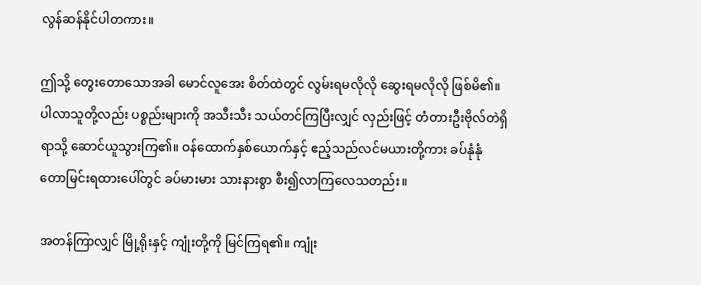လွန်ဆန်နိုင်ပါတကား။

ဤသို့ တွေးတောသောအခါ မောင်လူအေး စိတ်ထဲတွင် လွမ်းရမလိုလို ဆွေးရမလိုလို ဖြစ်မိ၏။ ပါလာသူတို့လည်း ပစ္စည်းများကို အသီးသီး သယ်တင်ကြပြီးလျှင် လှည်းဖြင့် တံတားဦးဗိုလ်တဲရှိရာသို့ ဆောင်ယူသွားကြ၏။ ဝန်ထောက်နှစ်ယောက်နှင့် ဧည့်သည်လင်မယားတို့ကား ခပ်နုံနုံတောမြင်းရထားပေါ်တွင် ခပ်မားမား သားနားစွာ စီး၍လာကြလေသတည်း။

အတန်ကြာလျှင် မြို့ရိုးနှင့် ကျုံးတို့ကို မြင်ကြရ၏။ ကျုံး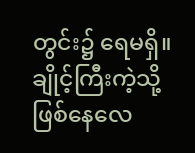တွင်း၌ ရေမရှိ။ ချိုင့်ကြီးကဲ့သို့ ဖြစ်နေလေ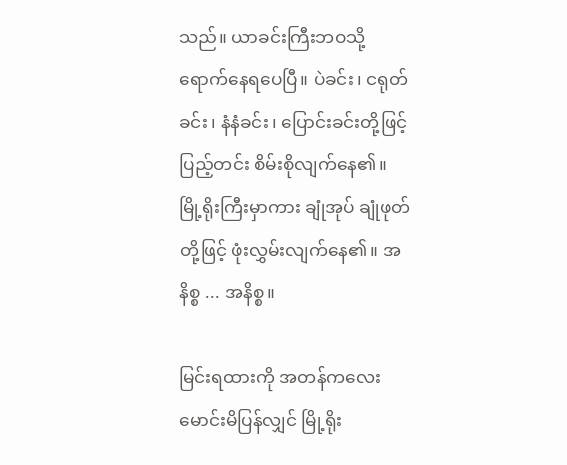သည်။ ယာခင်းကြီးဘဝသို့ ရောက်နေရပေပြီ။ ပဲခင်း၊ ငရုတ်ခင်း၊ နံနံခင်း၊ ပြောင်းခင်းတို့ဖြင့် ပြည့်တင်း စိမ်းစိုလျက်နေ၏။ မြို့ရိုးကြီးမှာကား ချုံအုပ် ချုံဖုတ်တို့ဖြင့် ဖုံးလွှမ်းလျက်နေ၏။ အနိစ္စ ... အနိစ္စ။

မြင်းရထားကို အတန်ကလေး မောင်းမိပြန်လျှင် မြို့ရိုး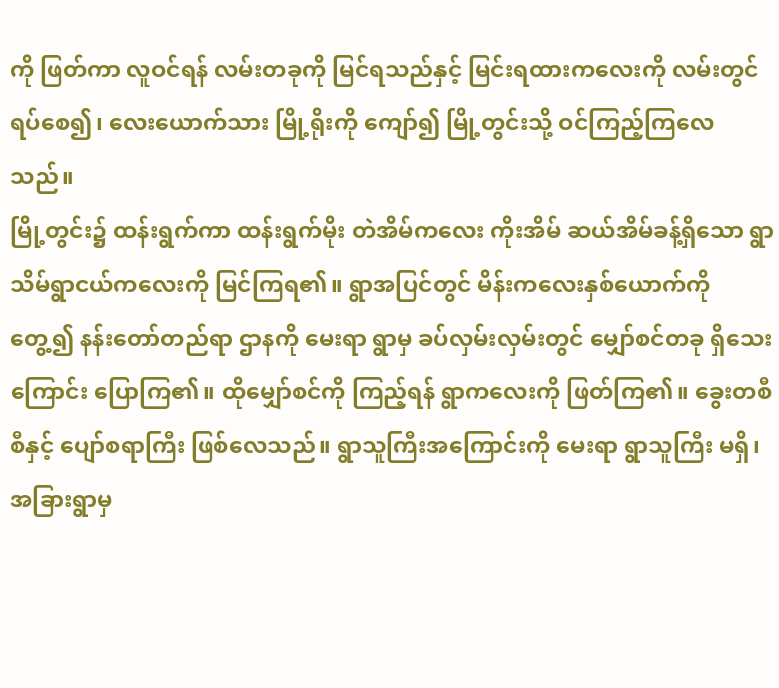ကို ဖြတ်ကာ လူဝင်ရန် လမ်းတခုကို မြင်ရသည်နှင့် မြင်းရထားကလေးကို လမ်းတွင် ရပ်စေ၍၊ လေးယောက်သား မြို့ရိုးကို ကျော်၍ မြို့တွင်းသို့ ဝင်ကြည့်ကြလေသည်။
မြို့တွင်း၌ ထန်းရွက်ကာ ထန်းရွက်မိုး တဲအိမ်ကလေး ကိုးအိမ် ဆယ်အိမ်ခန့်ရှိသော ရွာသိမ်ရွာငယ်ကလေးကို မြင်ကြရ၏။ ရွာအပြင်တွင် မိန်းကလေးနှစ်ယောက်ကို တွေ့၍ နန်းတော်တည်ရာ ဌာနကို မေးရာ ရွာမှ ခပ်လှမ်းလှမ်းတွင် မျှော်စင်တခု ရှိသေးကြောင်း ပြောကြ၏။ ထိုမျှော်စင်ကို ကြည့်ရန် ရွာကလေးကို ဖြတ်ကြ၏။ ခွေးတစီစီနှင့် ပျော်စရာကြီး ဖြစ်လေသည်။ ရွာသူကြီးအကြောင်းကို မေးရာ ရွာသူကြီး မရှိ၊ အခြားရွာမှ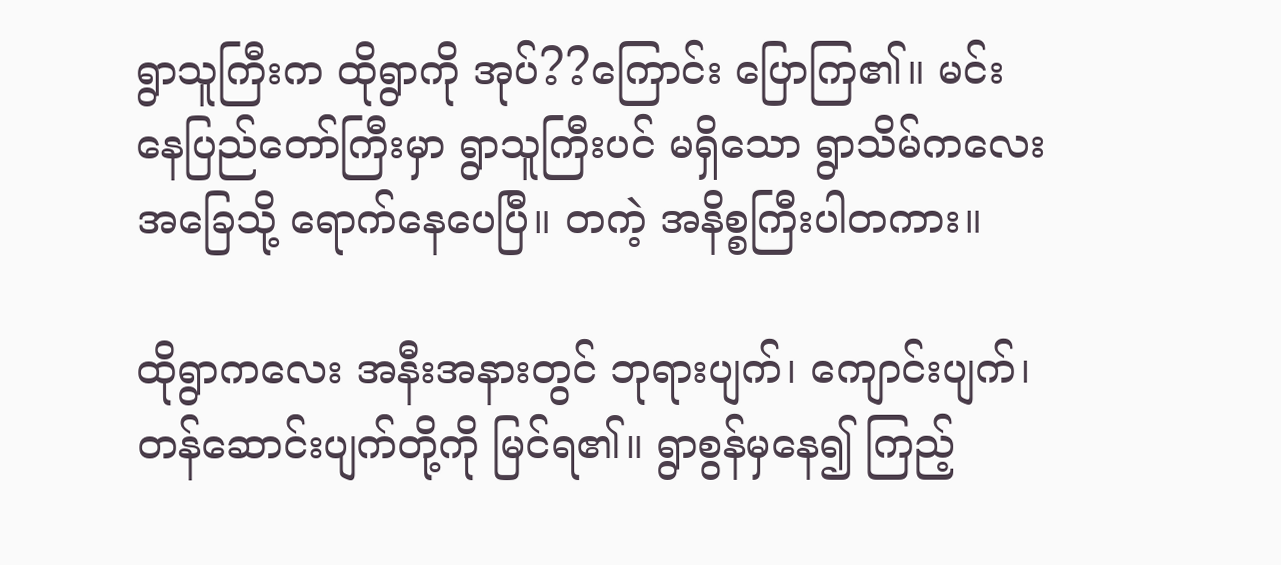ရွာသူကြီးက ထိုရွာကို အုပ်??ကြောင်း ပြောကြ၏။ မင်းနေပြည်တော်ကြီးမှာ ရွာသူကြီးပင် မရှိသော ရွာသိမ်ကလေးအခြေသို့ ရောက်နေပေပြီ။ တကဲ့ အနိစ္စကြီးပါတကား။

ထိုရွာကလေး အနီးအနားတွင် ဘုရားပျက်၊ ကျောင်းပျက်၊ တန်ဆောင်းပျက်တို့ကို မြင်ရ၏။ ရွာစွန်မှနေ၍ ကြည့်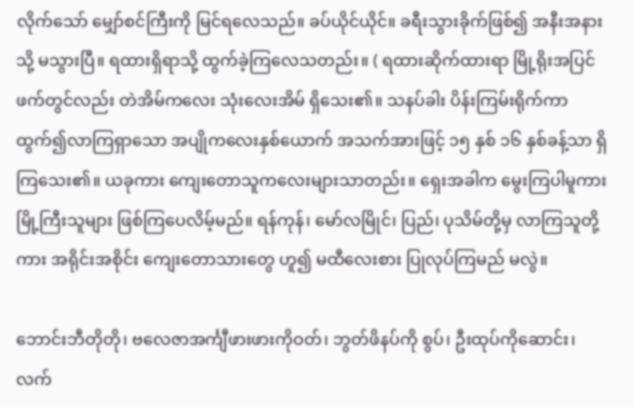လိုက်သော် မျှော်စင်ကြီးကို မြင်ရလေသည်။ ခပ်ယိုင်ယိုင်။ ခရီးသွားခိုက်ဖြစ်၍ အနီးအနားသို့ မသွားပြီ။ ရထားရှိရာသို့ ထွက်ခဲ့ကြလေသတည်း။ ( ရထားဆိုက်ထားရာ မြို့ရိုးအပြင်ဖက်တွင်လည်း တဲအိမ်ကလေး သုံးလေးအိမ် ရှိသေး၏။ သနပ်ခါး ပိန်းကြမ်းရိုက်ကာ ထွက်၍လာကြရှာသော အပျိုကလေးနှစ်ယောက် အသက်အားဖြင့် ၁၅ နှစ် ၁၆ နှစ်ခန့်သာ ရှိကြသေး၏။ ယခုကား ကျေးတောသူကလေးများသာတည်း။ ရှေးအခါက မွေးကြပါမူကား မြို့ကြီးသူများ ဖြစ်ကြပေလိမ့်မည်။ ရန်ကုန်၊ မော်လမြိုင်၊ ပြည်၊ ပုသိမ်တို့မှ လာကြသူတို့ကား အရိုင်းအစိုင်း ကျေးတောသားတွေ ဟူ၍ မထီလေးစား ပြုလုပ်ကြမည် မလွဲ။

ဘောင်းဘီတိုတို၊ ဗလေဇာအင်္ကျီဖားဖားကိုဝတ်၊ ဘွတ်ဖိနပ်ကို စွပ်၊ ဦးထုပ်ကိုဆောင်း၊ လက်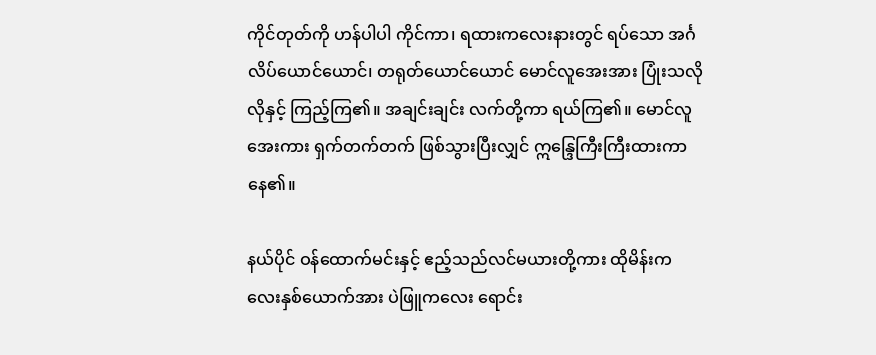ကိုင်တုတ်ကို ဟန်ပါပါ ကိုင်ကာ၊ ရထားကလေးနားတွင် ရပ်သော အင်္ဂလိပ်ယောင်ယောင်၊ တရုတ်ယောင်ယောင် မောင်လူအေးအား ပြုံးသလိုလိုနှင့် ကြည့်ကြ၏။ အချင်းချင်း လက်တို့ကာ ရယ်ကြ၏။ မောင်လူအေးကား ရှက်တက်တက် ဖြစ်သွားပြီးလျှင် ဣန္ဒြေကြီးကြီးထားကာ နေ၏။

နယ်ပိုင် ဝန်ထောက်မင်းနှင့် ဧည့်သည်လင်မယားတို့ကား ထိုမိန်းကလေးနှစ်ယောက်အား ပဲဖြူကလေး ရောင်း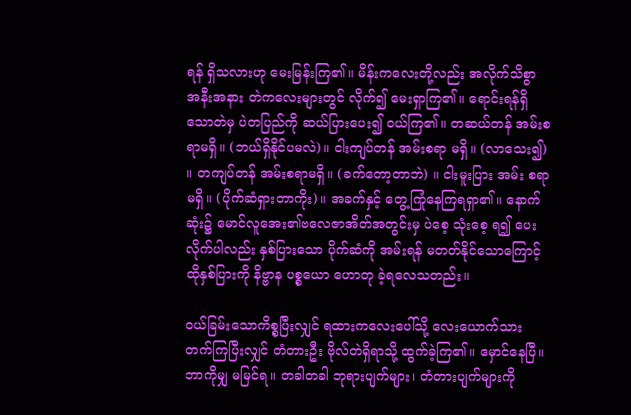ရန် ရှိသလားဟု မေးမြန်းကြ၏။ မိန်းကလေးတို့လည်း အလိုက်သိစွာ အနီးအနား တဲကလေးများတွင် လိုက်၍ မေးရှာကြ၏။ ရောင်းရန်ရှိသောတဲမှ ပဲတပြည်ကို ဆယ်ပြားပေး၍ ဝယ်ကြ၏။ တဆယ်တန် အမ်းစရာမရှိ။ (ဘယ်ရှိနိုင်ပမလဲ)။ ငါးကျပ်တန် အမ်းစရာ မရှိ။ (လာသေး၍) ။ တကျပ်တန် အမ်းစရာမရှိ။ (ခက်တော့တာဘဲ) ။ ငါးမူးပြား အမ်း စရာမရှိ။ (ပိုက်ဆံရှားတာကိုး)။ အခက်နှင့် တွေ့ကြုံနေကြရရှာ၏။ နောက်ဆုံး၌ မောင်လူအေး၏ဗလေဇာအိတ်အတွင်းမှ ပဲစေ့ သုံးစေ့ ရ၍ ပေးလိုက်ပါလည်း နှစ်ပြားသော ပိုက်ဆံကို အမ်းရန် မတတ်နိုင်သောကြောင့် ထိုနှစ်ပြားကို နိဗ္ဗာန ပစ္စယော ဟောတု ခဲ့ရလေသတည်း။

ဝယ်ခြမ်းသောကိစ္စပြီးလျှင် ရထားကလေးပေါ်သို့ လေးယောက်သား တက်ကြပြီးလျှင် တံတားဦး ဗိုလ်တဲရှိရာသို့ ထွက်ခဲ့ကြ၏။ မှောင်နေပြီ။ ဘာကိုမျှ မမြင်ရ။ တခါတခါ ဘုရားပျက်များ၊ တံတားပျက်များကို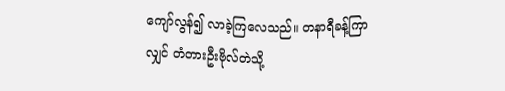ကျော်လွန်၍ လာခဲ့ကြလေသည်။ တနာရီခန့်ကြာလျှင် တံတားဦးဗိုလ်တဲသို့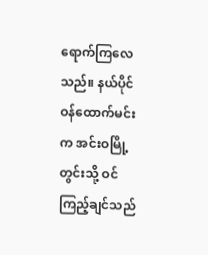ရောက်ကြလေသည်။ နယ်ပိုင်ဝန်ထောက်မင်းက အင်းဝမြို့တွင်းသို့ ဝင်ကြည့်ချင်သည်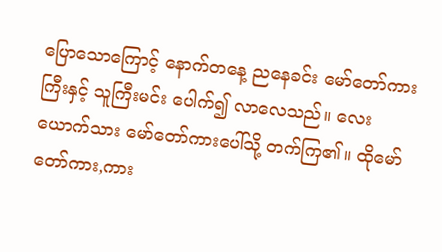ပြောသောကြောင့် နောက်တနေ့ ညနေခင်း မော်တော်ကားကြီးနှင့် သူကြီးမင်း ပေါက်၍ လာလေသည်။ လေးယောက်သား မော်တော်ကားပေါ်သို့ တက်ကြ၏။ ထိုမော်တော်ကား,ကား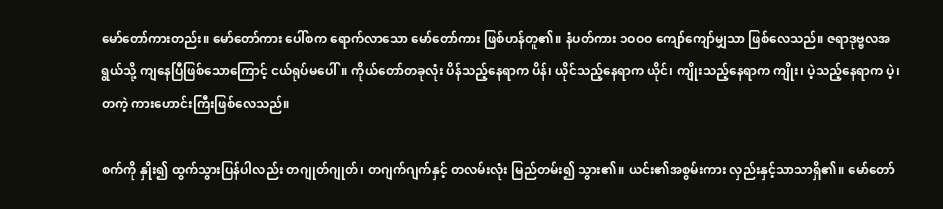မော်တော်ကားတည်း။ မော်တော်ကား ပေါ်စက ရောက်လာသော မော်တော်ကား ဖြစ်ဟန်တူ၏။ နံပတ်ကား ၁ဝဝဝ ကျော်ကျော်မျှသာ ဖြစ်လေသည်။ ဇရာဒုဗ္ဗလအရွယ်သို့ ကျနေပြီဖြစ်သောကြောင့် ငယ်ရုပ်မပေါ်။ ကိုယ်တော်တခုလုံး ပိန်သည့်နေရာက ပိန်၊ ယိုင်သည့်နေရာက ယိုင်၊ ကျိုးသည့်နေရာက ကျိုး၊ ပဲ့သည့်နေရာက ပဲ့၊ တကဲ့ ကားဟောင်းကြီးဖြစ်လေသည်။

စက်ကို နှိုး၍ ထွက်သွားပြန်ပါလည်း တဂျုတ်ဂျုတ်၊ တဂျက်ဂျက်နှင့် တလမ်းလုံး မြည်တမ်း၍ သွား၏။ ယင်း၏အစွမ်းကား လှည်းနှင့်သာသာရှိ၏။ မော်တော်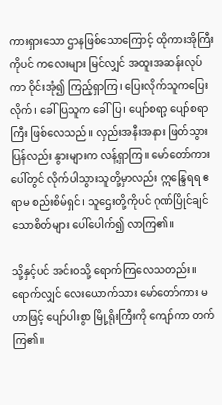ကားရှားသော ဌာနဖြစ်သောကြောင့် ထိုကားအိုကြီးကိုပင် ကလေးများ မြင်လျှင် အထူးအဆန်းလုပ်ကာ ဝိုင်းအုံ၍ ကြည့်ရှာကြ၊ ပြေးလိုက်သူကပြေးလိုက်၊ ခေါ်ပြသူက ခေါ်ပြ၊ ပျော်စရာ့ ပျော်စရာကြီး ဖြစ်လေသည်။ လှည်းအနီးအနား ဖြတ်သွားပြန်လည်း နွားများက လန့်ရှာကြ။ မော်တော်ကားပေါ်တွင် လိုက်ပါသွားသူတို့မှာလည်း ဣန္ဒြေရရ ဧရာမ စည်းစိမ်ရှင်၊ သူဌေးတို့ကိုပင် ဂုဏ်ပြိုင်ချင်သောစိတ်များ ပေါ်ပေါက်၍ လာကြ၏။

သို့နှင့်ပင် အင်းဝသို့ ရောက်ကြလေသတည်း။ ရောက်လျှင် လေးယောက်သား မော်တော်ကား မဟာဖြင့် ပျော်ပါးစွာ မြို့ရိုးကြီးကို ကျော်ကာ တက်ကြ၏။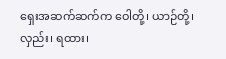ရှေးအဆက်ဆက်က ဝေါတို့၊ ယာဉ်တို့၊ လှည်း၊ ရထား၊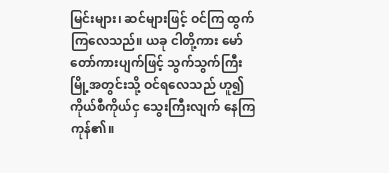မြင်းများ၊ ဆင်များဖြင့် ဝင်ကြ ထွက်ကြလေသည်။ ယခု ငါတို့ကား မော်တော်ကားပျက်ဖြင့် သွက်သွက်ကြီး မြို့အတွင်းသို့ ဝင်ရလေသည် ဟူ၍ ကိုယ်စီကိုယ်ငှ သွေးကြီးလျက် နေကြကုန်၏။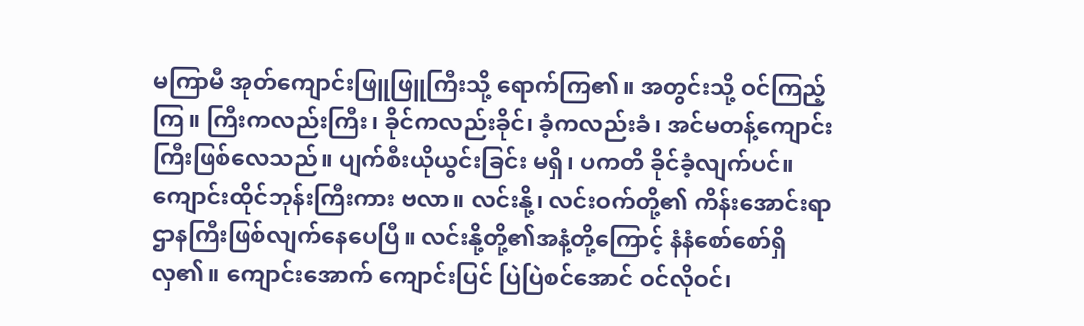မကြာမီ အုတ်ကျောင်းဖြူဖြူကြီးသို့ ရောက်ကြ၏။ အတွင်းသို့ ဝင်ကြည့်ကြ။ ကြီးကလည်းကြီး၊ ခိုင်ကလည်းခိုင်၊ ခံ့ကလည်းခံ၊ အင်မတန့်ကျောင်းကြီးဖြစ်လေသည်။ ပျက်စီးယိုယွင်းခြင်း မရှိ၊ ပကတိ ခိုင်ခံ့လျက်ပင်။ ကျောင်းထိုင်ဘုန်းကြီးကား ဗလာ။ လင်းနို့၊ လင်းဝက်တို့၏ ကိန်းအောင်းရာ ဌာနကြီးဖြစ်လျက်နေပေပြီ။ လင်းနို့တို့၏အနံ့တို့ကြောင့် နံနံစော်စော်ရှိလှ၏။ ကျောင်းအောက် ကျောင်းပြင် ပြဲပြဲစင်အောင် ဝင်လိုဝင်၊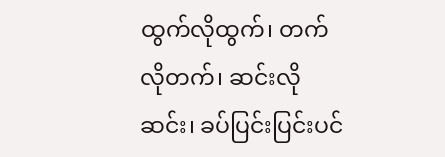ထွက်လိုထွက်၊ တက်လိုတက်၊ ဆင်းလိုဆင်း၊ ခပ်ပြင်းပြင်းပင်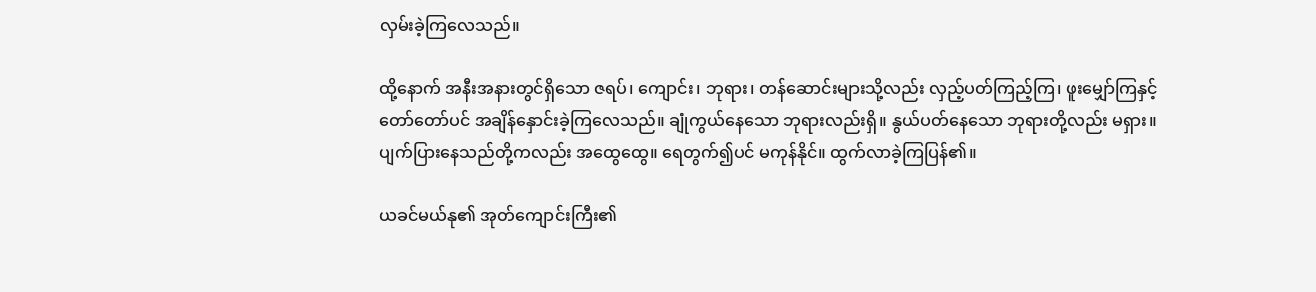လှမ်းခဲ့ကြလေသည်။

ထို့နောက် အနီးအနားတွင်ရှိသော ဇရပ်၊ ကျောင်း၊ ဘုရား၊ တန်ဆောင်းများသို့လည်း လှည့်ပတ်ကြည့်ကြ၊ ဖူးမျှော်ကြနှင့် တော်တော်ပင် အချိန်နှောင်းခဲ့ကြလေသည်။ ချုံကွယ်နေသော ဘုရားလည်းရှိ။ နွယ်ပတ်နေသော ဘုရားတို့လည်း မရှား။ ပျက်ပြားနေသည်တို့ကလည်း အထွေထွေ။ ရေတွက်၍ပင် မကုန်နိုင်။ ထွက်လာခဲ့ကြပြန်၏။

ယခင်မယ်နု၏ အုတ်ကျောင်းကြီး၏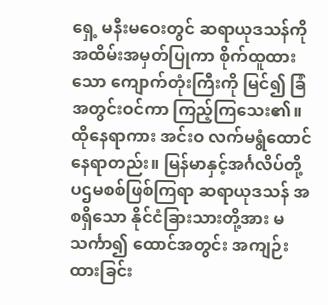ရှေ့ မနီးမဝေးတွင် ဆရာယုဒသန်ကို အထိမ်းအမှတ်ပြုကာ စိုက်ထူထားသော ကျောက်တုံးကြီးကို မြင်၍ ခြံအတွင်းဝင်ကာ ကြည့်ကြသေး၏။ ထိုနေရာကား အင်းဝ လက်မရွံထောင် နေရာတည်း။ မြန်မာနှင့်အင်္ဂလိပ်တို့ ပဌမစစ်ဖြစ်ကြရာ ဆရာယုဒသန် အစရှိသော နိုင်ငံခြားသားတို့အား မသင်္ကာ၍ ထောင်အတွင်း အကျဉ်းထားခြင်း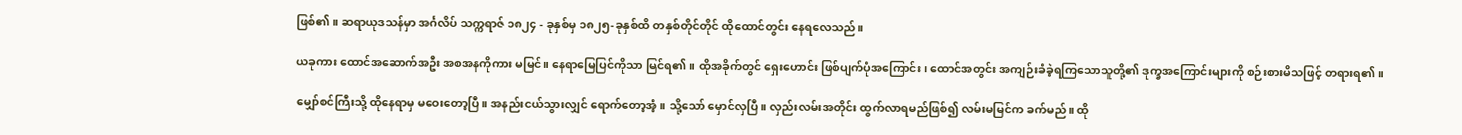ဖြစ်၏။ ဆရာယုဒသန်မှာ အင်္ဂလိပ် သက္ကရာဇ် ၁၈၂၄ - ခုနှစ်မှ ၁၈၂၅-ခုနှစ်ထိ တနှစ်တိုင်တိုင် ထိုထောင်တွင်း နေရလေသည်။

ယခုကား ထောင်အဆောက်အဦး အစအနကိုကား မမြင်။ နေရာမြေပြင်ကိုသာ မြင်ရ၏။ ထိုအခိုက်တွင် ရှေးဟောင်း ဖြစ်ပျက်ပုံအကြောင်း၊ ထောင်အတွင်း အကျဉ်းခံခဲ့ရကြသောသူတို့၏ ဒုက္ခအကြောင်းများကို စဉ်းစားမိသဖြင့် တရားရ၏။

မျှော်စင်ကြီးသို့ ထိုနေရာမှ မဝေးတော့ပြီ။ အနည်းငယ်သွားလျှင် ရောက်တော့အံ့။ သို့သော် မှောင်လှပြီ။ လှည်းလမ်းအတိုင်း ထွက်လာရမည်ဖြစ်၍ လမ်းမမြင်က ခက်မည်။ ထို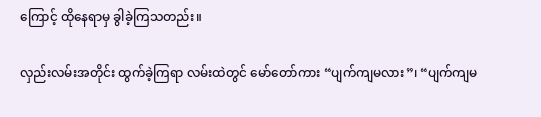ကြောင့် ထိုနေရာမှ ခွါခဲ့ကြသတည်း။

လှည်းလမ်းအတိုင်း ထွက်ခဲ့ကြရာ လမ်းထဲတွင် မော်တော်ကား “ပျက်ကျမလား”၊ “ပျက်ကျမ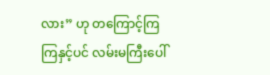လား” ဟု တကြောင့်ကြကြနှင့်ပင် လမ်းမကြီးပေါ်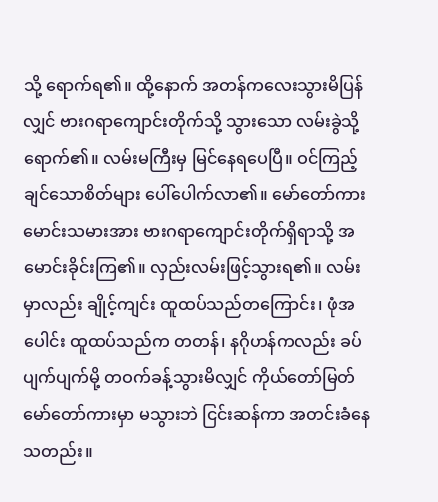သို့ ရောက်ရ၏။ ထို့နောက် အတန်ကလေးသွားမိပြန်လျှင် ဗားဂရာကျောင်းတိုက်သို့ သွားသော လမ်းခွဲသို့ ရောက်၏။ လမ်းမကြီးမှ မြင်နေရပေပြီ။ ဝင်ကြည့်ချင်သောစိတ်များ ပေါ်ပေါက်လာ၏။ မော်တော်ကား မောင်းသမားအား ဗားဂရာကျောင်းတိုက်ရှိရာသို့ အမောင်းခိုင်းကြ၏။ လှည်းလမ်းဖြင့်သွားရ၏။ လမ်းမှာလည်း ချိုင့်ကျင်း ထူထပ်သည်တကြောင်း၊ ဖုံအပေါင်း ထူထပ်သည်က တတန်၊ နဂိုဟန်ကလည်း ခပ်ပျက်ပျက်မို့ တဝက်ခန့်သွားမိလျှင် ကိုယ်တော်မြတ်မော်တော်ကားမှာ မသွားဘဲ ငြင်းဆန်ကာ အတင်းခံနေသတည်း။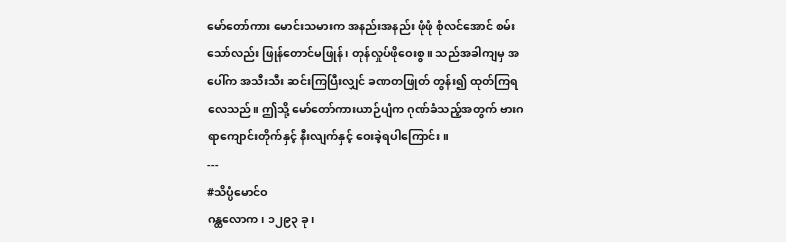မော်တော်ကား မောင်းသမားက အနည်းအနည်း ဖုံဖုံ စုံလင်အောင် စမ်းသော်လည်း ဖြုန်တောင်မဖြုန်၊ တုန်လှုပ်ဖိုဝေးစွ။ သည်အခါကျမှ အပေါ်က အသီးသီး ဆင်းကြပြီးလျှင် ခဏတဖြုတ် တွန်း၍ ထုတ်ကြရလေသည်။ ဤသို့ မော်တော်ကားယာဉ်ပျံက ဂုဏ်ခံသည့်အတွက် ဗားဂရာကျောင်းတိုက်နှင့် နီးလျက်နှင့် ဝေးခဲ့ရပါကြောင်း။
---
#သိပ္ပံမောင်ဝ
ဂန္ထလောက၊ ၁၂၉၃ ခု၊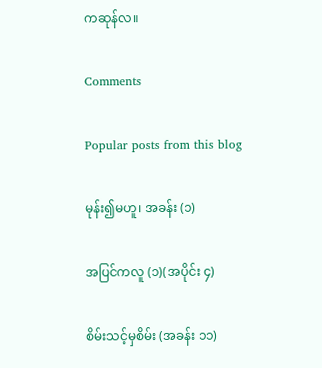ကဆုန်လ။

Comments

Popular posts from this blog

မုန်း၍မဟူ၊ အခန်း (၁)

အပြင်ကလူ (၁)(အပိုင်း ၄)

စိမ်းသင့်မှစိမ်း (အခန်း ၁၁)